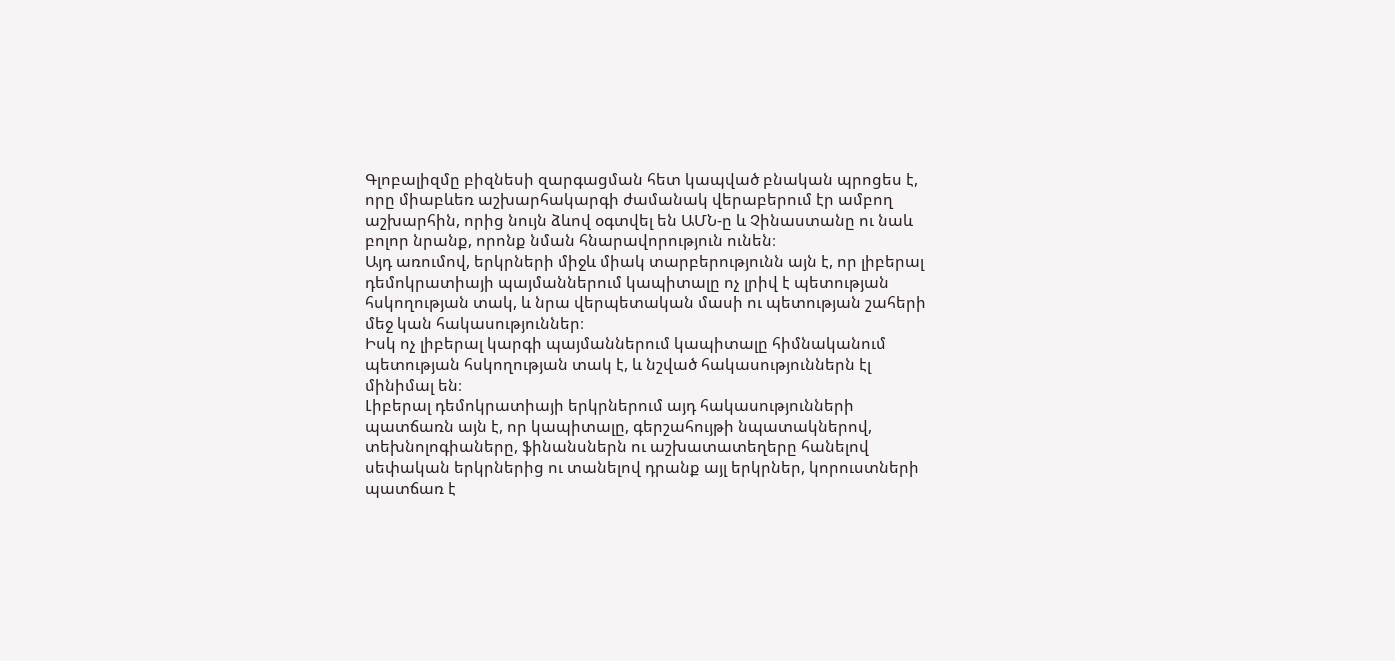Գլոբալիզմը բիզնեսի զարգացման հետ կապված բնական պրոցես է, որը միաբևեռ աշխարհակարգի ժամանակ վերաբերում էր ամբող աշխարհին, որից նույն ձևով օգտվել են ԱՄՆ-ը և Չինաստանը ու նաև բոլոր նրանք, որոնք նման հնարավորություն ունեն։
Այդ առումով, երկրների միջև միակ տարբերությունն այն է, որ լիբերալ դեմոկրատիայի պայմաններում կապիտալը ոչ լրիվ է պետության հսկողության տակ, և նրա վերպետական մասի ու պետության շահերի մեջ կան հակասություններ։
Իսկ ոչ լիբերալ կարգի պայմաններում կապիտալը հիմնականում պետության հսկողության տակ է, և նշված հակասություններն էլ մինիմալ են։
Լիբերալ դեմոկրատիայի երկրներում այդ հակասությունների պատճառն այն է, որ կապիտալը, գերշահույթի նպատակներով, տեխնոլոգիաները, ֆինանսներն ու աշխատատեղերը հանելով սեփական երկրներից ու տանելով դրանք այլ երկրներ, կորուստների պատճառ է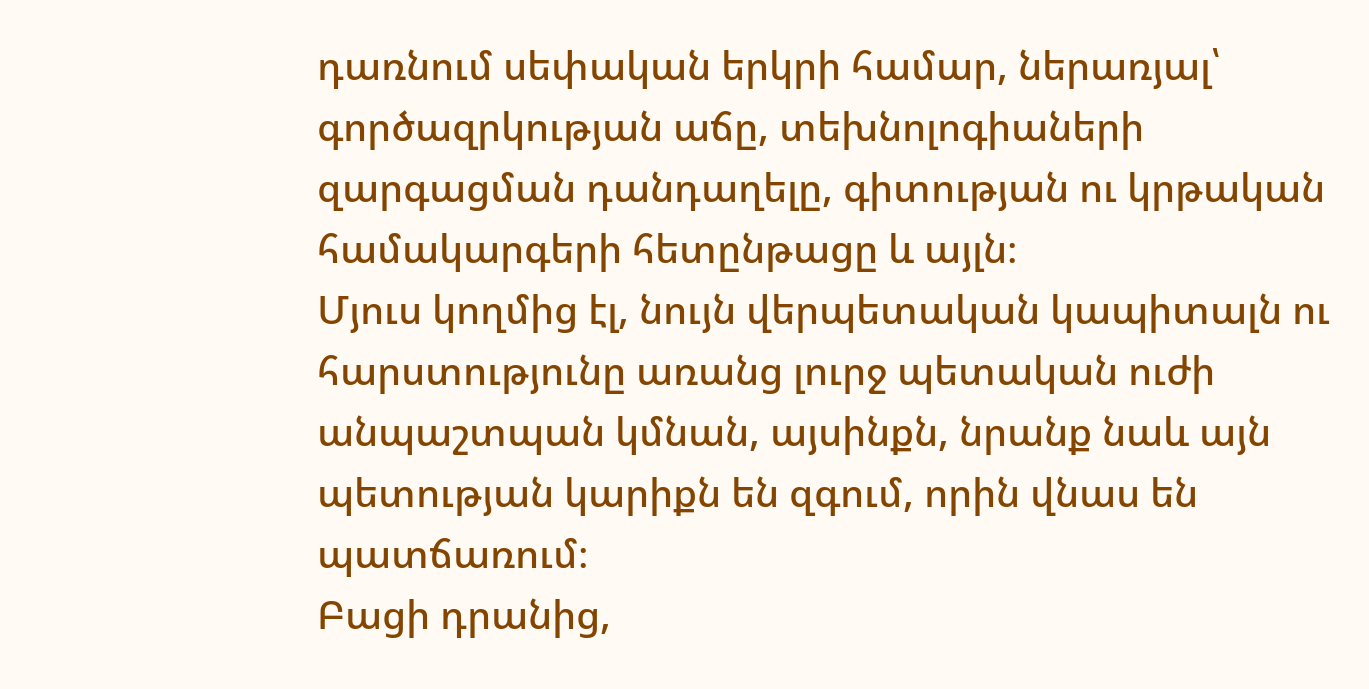դառնում սեփական երկրի համար, ներառյալ՝ գործազրկության աճը, տեխնոլոգիաների զարգացման դանդաղելը, գիտության ու կրթական համակարգերի հետընթացը և այլն։
Մյուս կողմից էլ, նույն վերպետական կապիտալն ու հարստությունը առանց լուրջ պետական ուժի անպաշտպան կմնան, այսինքն, նրանք նաև այն պետության կարիքն են զգում, որին վնաս են պատճառում։
Բացի դրանից,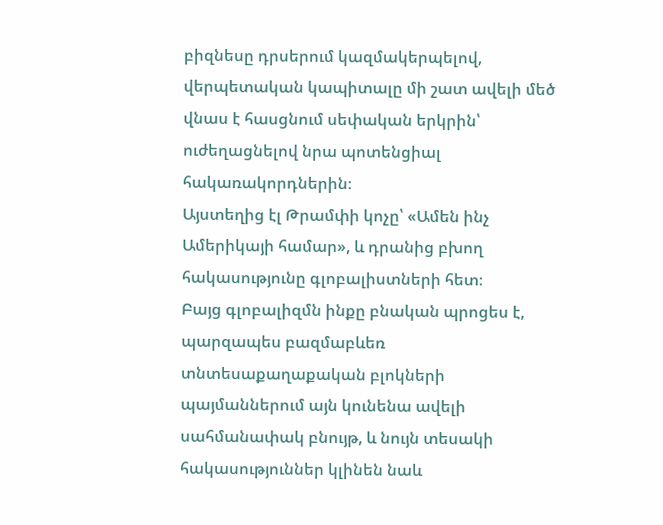բիզնեսը դրսերում կազմակերպելով, վերպետական կապիտալը մի շատ ավելի մեծ վնաս է հասցնում սեփական երկրին՝ ուժեղացնելով նրա պոտենցիալ հակառակորդներին։
Այստեղից էլ Թրամփի կոչը՝ «Ամեն ինչ Ամերիկայի համար», և դրանից բխող հակասությունը գլոբալիստների հետ։
Բայց գլոբալիզմն ինքը բնական պրոցես է, պարզապես բազմաբևեռ տնտեսաքաղաքական բլոկների պայմաններում այն կունենա ավելի սահմանափակ բնույթ, և նույն տեսակի հակասություններ կլինեն նաև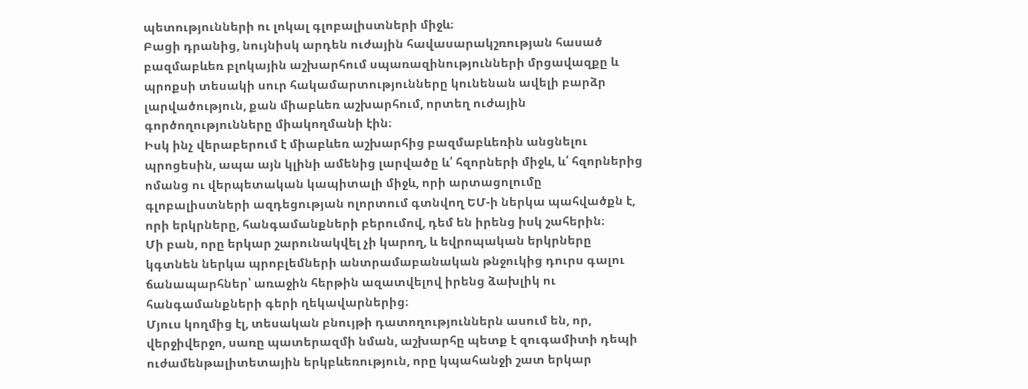պետությունների ու լոկալ գլոբալիստների միջև։
Բացի դրանից, նույնիսկ արդեն ուժային հավասարակշռության հասած բազմաբևեռ բլոկային աշխարհում սպառազինությունների մրցավազքը և պրոքսի տեսակի սուր հակամարտությունները կունենան ավելի բարձր լարվածություն, քան միաբևեռ աշխարհում, որտեղ ուժային գործողությունները միակողմանի էին։
Իսկ ինչ վերաբերում է միաբևեռ աշխարհից բազմաբևեռին անցնելու պրոցեսին, ապա այն կլինի ամենից լարվածը և՛ հզորների միջև, և՛ հզորներից ոմանց ու վերպետական կապիտալի միջև, որի արտացոլումը գլոբալիստների ազդեցության ոլորտում գտնվող ԵՄ-ի ներկա պահվածքն է, որի երկրները, հանգամանքների բերումով, դեմ են իրենց իսկ շահերին։
Մի բան, որը երկար շարունակվել չի կարող, և եվրոպական երկրները կգտնեն ներկա պրոբլեմների անտրամաբանական թնջուկից դուրս գալու ճանապարհներ՝ առաջին հերթին ազատվելով իրենց ձախլիկ ու հանգամանքների գերի ղեկավարներից։
Մյուս կողմից էլ, տեսական բնույթի դատողություններն ասում են, որ, վերջիվերջո, սառը պատերազմի նման, աշխարհը պետք է զուգամիտի դեպի ուժամենթալիտետային երկբևեռություն, որը կպահանջի շատ երկար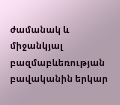ժամանակ և միջանկյալ բազմաբևեռության բավականին երկար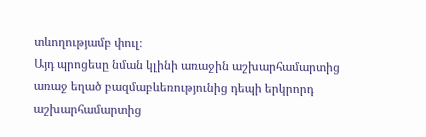տևողությամբ փուլ։
Այդ պրոցեսը նման կլինի առաջին աշխարհամարտից առաջ եղած բազմաբևեռությունից դեպի երկրորդ աշխարհամարտից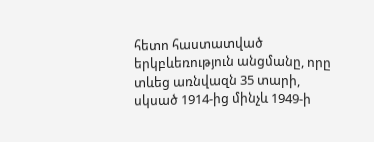հետո հաստատված երկբևեռություն անցմանը, որը տևեց առնվազն 35 տարի, սկսած 1914-ից մինչև 1949-ի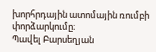խորհրդային ատոմային ռումբի փորձարկումը։
Պավել Բարսեղյան